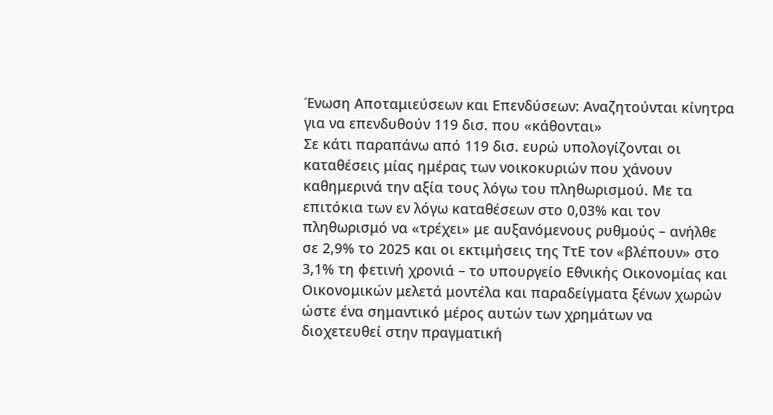Ένωση Αποταμιεύσεων και Επενδύσεων: Αναζητούνται κίνητρα για να επενδυθούν 119 δισ. που «κάθονται»
Σε κάτι παραπάνω από 119 δισ. ευρώ υπολογίζονται οι καταθέσεις μίας ημέρας των νοικοκυριών που χάνουν καθημερινά την αξία τους λόγω του πληθωρισμού. Με τα επιτόκια των εν λόγω καταθέσεων στο 0,03% και τον πληθωρισμό να «τρέχει» με αυξανόμενους ρυθμούς – ανήλθε σε 2,9% το 2025 και οι εκτιμήσεις της ΤτΕ τον «βλέπουν» στο 3,1% τη φετινή χρονιά – το υπουργείο Εθνικής Οικονομίας και Οικονομικών μελετά μοντέλα και παραδείγματα ξένων χωρών ώστε ένα σημαντικό μέρος αυτών των χρημάτων να διοχετευθεί στην πραγματική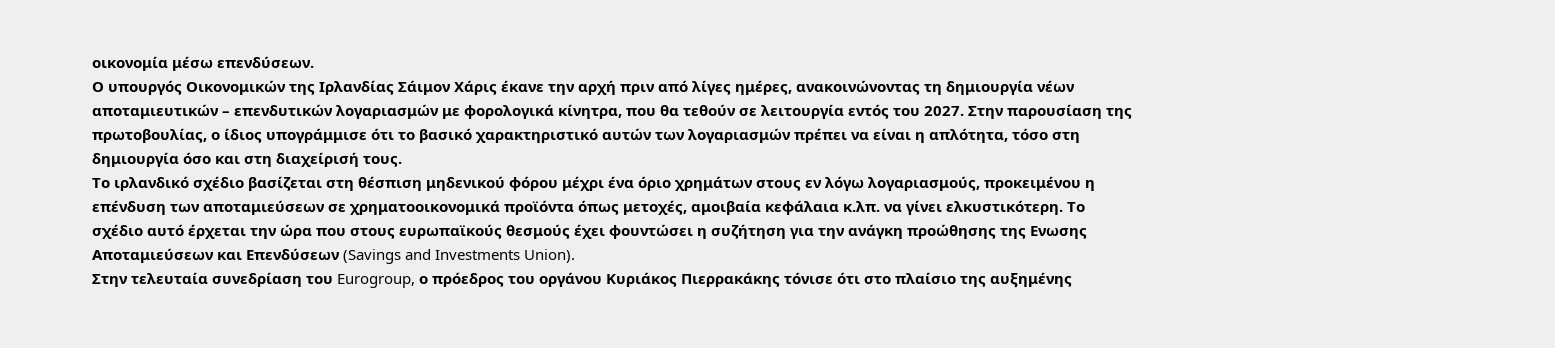οικονομία μέσω επενδύσεων.
Ο υπουργός Οικονομικών της Ιρλανδίας Σάιμον Χάρις έκανε την αρχή πριν από λίγες ημέρες, ανακοινώνοντας τη δημιουργία νέων αποταμιευτικών – επενδυτικών λογαριασμών με φορολογικά κίνητρα, που θα τεθούν σε λειτουργία εντός του 2027. Στην παρουσίαση της πρωτοβουλίας, ο ίδιος υπογράμμισε ότι το βασικό χαρακτηριστικό αυτών των λογαριασμών πρέπει να είναι η απλότητα, τόσο στη δημιουργία όσο και στη διαχείρισή τους.
Το ιρλανδικό σχέδιο βασίζεται στη θέσπιση μηδενικού φόρου μέχρι ένα όριο χρημάτων στους εν λόγω λογαριασμούς, προκειμένου η επένδυση των αποταμιεύσεων σε χρηματοοικονομικά προϊόντα όπως μετοχές, αμοιβαία κεφάλαια κ.λπ. να γίνει ελκυστικότερη. Το σχέδιο αυτό έρχεται την ώρα που στους ευρωπαϊκούς θεσμούς έχει φουντώσει η συζήτηση για την ανάγκη προώθησης της Ενωσης Αποταμιεύσεων και Επενδύσεων (Savings and Investments Union).
Στην τελευταία συνεδρίαση του Eurogroup, ο πρόεδρος του οργάνου Κυριάκος Πιερρακάκης τόνισε ότι στο πλαίσιο της αυξημένης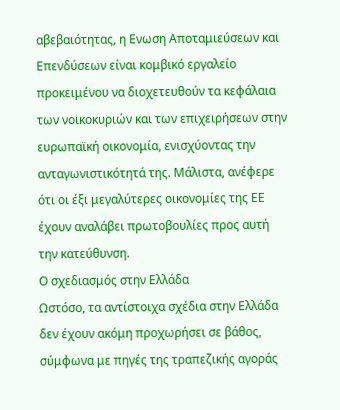αβεβαιότητας, η Ενωση Αποταμιεύσεων και Επενδύσεων είναι κομβικό εργαλείο προκειμένου να διοχετευθούν τα κεφάλαια των νοικοκυριών και των επιχειρήσεων στην ευρωπαϊκή οικονομία, ενισχύοντας την ανταγωνιστικότητά της. Μάλιστα, ανέφερε ότι οι έξι μεγαλύτερες οικονομίες της ΕΕ έχουν αναλάβει πρωτοβουλίες προς αυτή την κατεύθυνση.
Ο σχεδιασμός στην Ελλάδα
Ωστόσο, τα αντίστοιχα σχέδια στην Ελλάδα δεν έχουν ακόμη προχωρήσει σε βάθος, σύμφωνα με πηγές της τραπεζικής αγοράς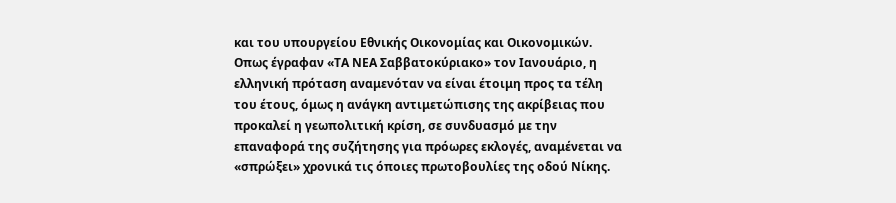και του υπουργείου Εθνικής Οικονομίας και Οικονομικών. Οπως έγραφαν «ΤΑ ΝΕΑ Σαββατοκύριακο» τον Ιανουάριο, η ελληνική πρόταση αναμενόταν να είναι έτοιμη προς τα τέλη του έτους, όμως η ανάγκη αντιμετώπισης της ακρίβειας που προκαλεί η γεωπολιτική κρίση, σε συνδυασμό με την επαναφορά της συζήτησης για πρόωρες εκλογές, αναμένεται να «σπρώξει» χρονικά τις όποιες πρωτοβουλίες της οδού Νίκης.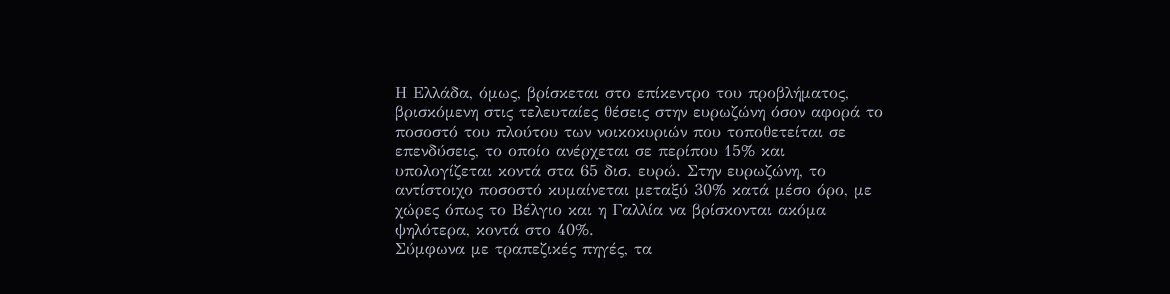Η Ελλάδα, όμως, βρίσκεται στο επίκεντρο του προβλήματος, βρισκόμενη στις τελευταίες θέσεις στην ευρωζώνη όσον αφορά το ποσοστό του πλούτου των νοικοκυριών που τοποθετείται σε επενδύσεις, το οποίο ανέρχεται σε περίπου 15% και υπολογίζεται κοντά στα 65 δισ. ευρώ. Στην ευρωζώνη, το αντίστοιχο ποσοστό κυμαίνεται μεταξύ 30% κατά μέσο όρο, με χώρες όπως το Βέλγιο και η Γαλλία να βρίσκονται ακόμα ψηλότερα, κοντά στο 40%.
Σύμφωνα με τραπεζικές πηγές, τα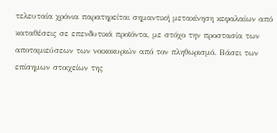τελευταία χρόνια παρατηρείται σημαντική μετακίνηση κεφαλαίων από καταθέσεις σε επενδυτικά προϊόντα, με στόχο την προστασία των αποταμιεύσεων των νοικοκυριών από τον πληθωρισμό. Βάσει των επίσημων στοιχείων της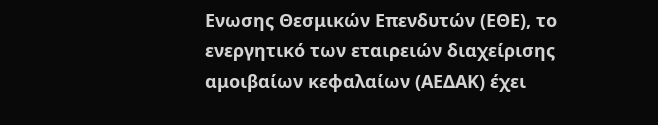Ενωσης Θεσμικών Επενδυτών (ΕΘΕ), το ενεργητικό των εταιρειών διαχείρισης αμοιβαίων κεφαλαίων (ΑΕΔΑΚ) έχει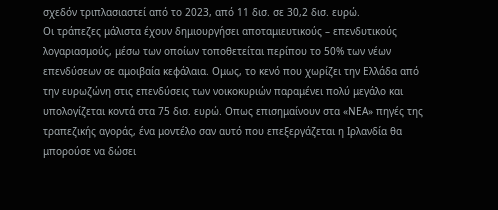σχεδόν τριπλασιαστεί από το 2023, από 11 δισ. σε 30,2 δισ. ευρώ.
Οι τράπεζες μάλιστα έχουν δημιουργήσει αποταμιευτικούς – επενδυτικούς λογαριασμούς, μέσω των οποίων τοποθετείται περίπου το 50% των νέων επενδύσεων σε αμοιβαία κεφάλαια. Ομως, το κενό που χωρίζει την Ελλάδα από την ευρωζώνη στις επενδύσεις των νοικοκυριών παραμένει πολύ μεγάλο και υπολογίζεται κοντά στα 75 δισ. ευρώ. Οπως επισημαίνουν στα «ΝΕΑ» πηγές της τραπεζικής αγοράς, ένα μοντέλο σαν αυτό που επεξεργάζεται η Ιρλανδία θα μπορούσε να δώσει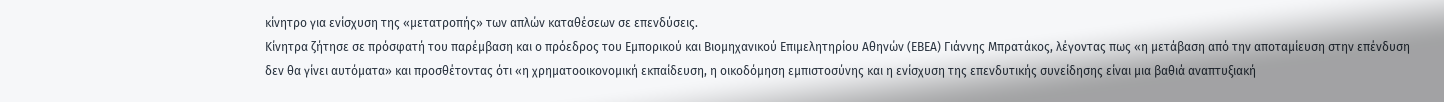κίνητρο για ενίσχυση της «μετατροπής» των απλών καταθέσεων σε επενδύσεις.
Κίνητρα ζήτησε σε πρόσφατή του παρέμβαση και ο πρόεδρος του Εμπορικού και Βιομηχανικού Επιμελητηρίου Αθηνών (ΕΒΕΑ) Γιάννης Μπρατάκος, λέγοντας πως «η μετάβαση από την αποταμίευση στην επένδυση δεν θα γίνει αυτόματα» και προσθέτοντας ότι «η χρηματοοικονομική εκπαίδευση, η οικοδόμηση εμπιστοσύνης και η ενίσχυση της επενδυτικής συνείδησης είναι μια βαθιά αναπτυξιακή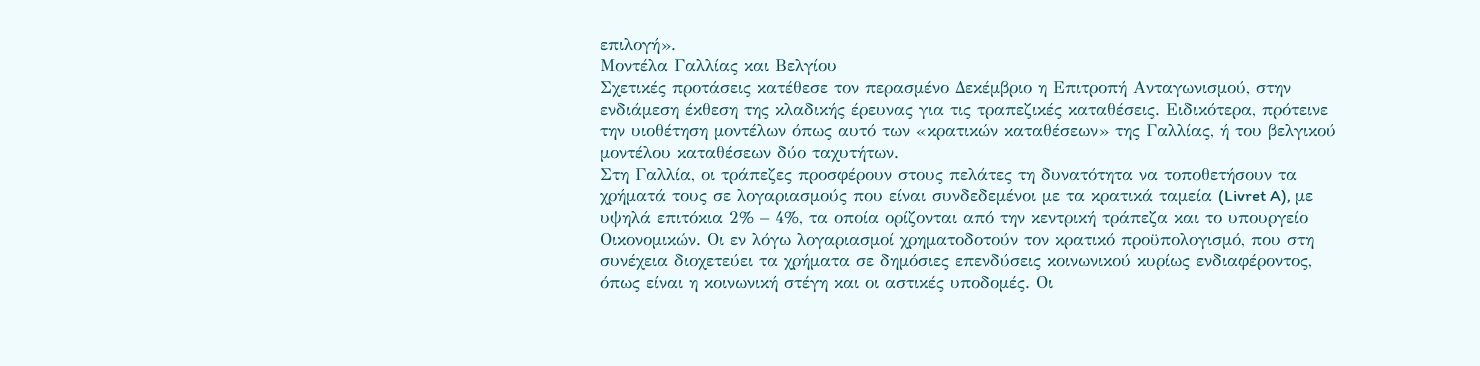επιλογή».
Μοντέλα Γαλλίας και Βελγίου
Σχετικές προτάσεις κατέθεσε τον περασμένο Δεκέμβριο η Επιτροπή Ανταγωνισμού, στην ενδιάμεση έκθεση της κλαδικής έρευνας για τις τραπεζικές καταθέσεις. Ειδικότερα, πρότεινε την υιοθέτηση μοντέλων όπως αυτό των «κρατικών καταθέσεων» της Γαλλίας, ή του βελγικού μοντέλου καταθέσεων δύο ταχυτήτων.
Στη Γαλλία, οι τράπεζες προσφέρουν στους πελάτες τη δυνατότητα να τοποθετήσουν τα χρήματά τους σε λογαριασμούς που είναι συνδεδεμένοι με τα κρατικά ταμεία (Livret A), με υψηλά επιτόκια 2% – 4%, τα οποία ορίζονται από την κεντρική τράπεζα και το υπουργείο Οικονομικών. Οι εν λόγω λογαριασμοί χρηματοδοτούν τον κρατικό προϋπολογισμό, που στη συνέχεια διοχετεύει τα χρήματα σε δημόσιες επενδύσεις κοινωνικού κυρίως ενδιαφέροντος, όπως είναι η κοινωνική στέγη και οι αστικές υποδομές. Οι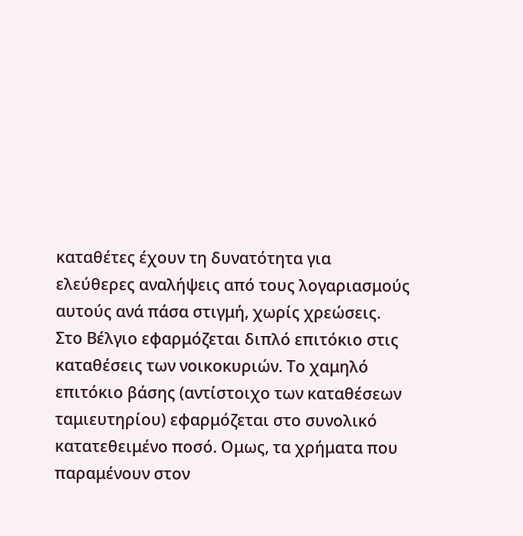καταθέτες έχουν τη δυνατότητα για ελεύθερες αναλήψεις από τους λογαριασμούς αυτούς ανά πάσα στιγμή, χωρίς χρεώσεις.
Στο Βέλγιο εφαρμόζεται διπλό επιτόκιο στις καταθέσεις των νοικοκυριών. Το χαμηλό επιτόκιο βάσης (αντίστοιχο των καταθέσεων ταμιευτηρίου) εφαρμόζεται στο συνολικό κατατεθειμένο ποσό. Ομως, τα χρήματα που παραμένουν στον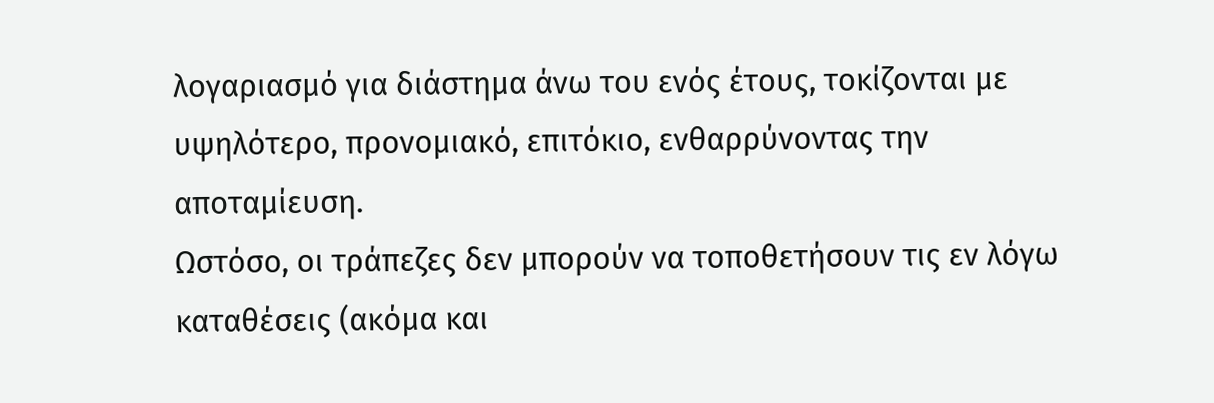λογαριασμό για διάστημα άνω του ενός έτους, τοκίζονται με υψηλότερο, προνομιακό, επιτόκιο, ενθαρρύνοντας την αποταμίευση.
Ωστόσο, οι τράπεζες δεν μπορούν να τοποθετήσουν τις εν λόγω καταθέσεις (ακόμα και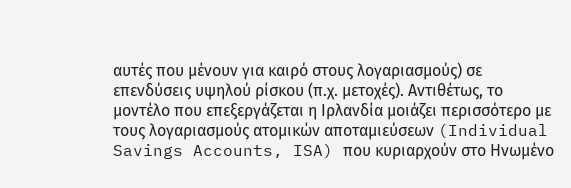αυτές που μένουν για καιρό στους λογαριασμούς) σε επενδύσεις υψηλού ρίσκου (π.χ. μετοχές). Αντιθέτως, το μοντέλο που επεξεργάζεται η Ιρλανδία μοιάζει περισσότερο με τους λογαριασμούς ατομικών αποταμιεύσεων (Individual Savings Accounts, ISA) που κυριαρχούν στο Ηνωμένο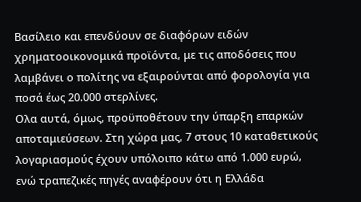Βασίλειο και επενδύουν σε διαφόρων ειδών χρηματοοικονομικά προϊόντα, με τις αποδόσεις που λαμβάνει ο πολίτης να εξαιρούνται από φορολογία για ποσά έως 20.000 στερλίνες.
Ολα αυτά, όμως, προϋποθέτουν την ύπαρξη επαρκών αποταμιεύσεων. Στη χώρα μας, 7 στους 10 καταθετικούς λογαριασμούς έχουν υπόλοιπο κάτω από 1.000 ευρώ, ενώ τραπεζικές πηγές αναφέρουν ότι η Ελλάδα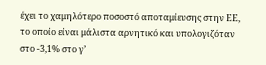έχει το χαμηλότερο ποσοστό αποταμίευσης στην ΕΕ, το οποίο είναι μάλιστα αρνητικό και υπολογιζόταν στο -3,1% στο γ’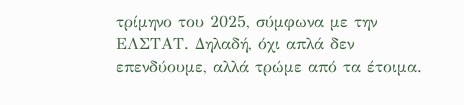τρίμηνο του 2025, σύμφωνα με την ΕΛΣΤΑΤ. Δηλαδή, όχι απλά δεν επενδύουμε, αλλά τρώμε από τα έτοιμα.